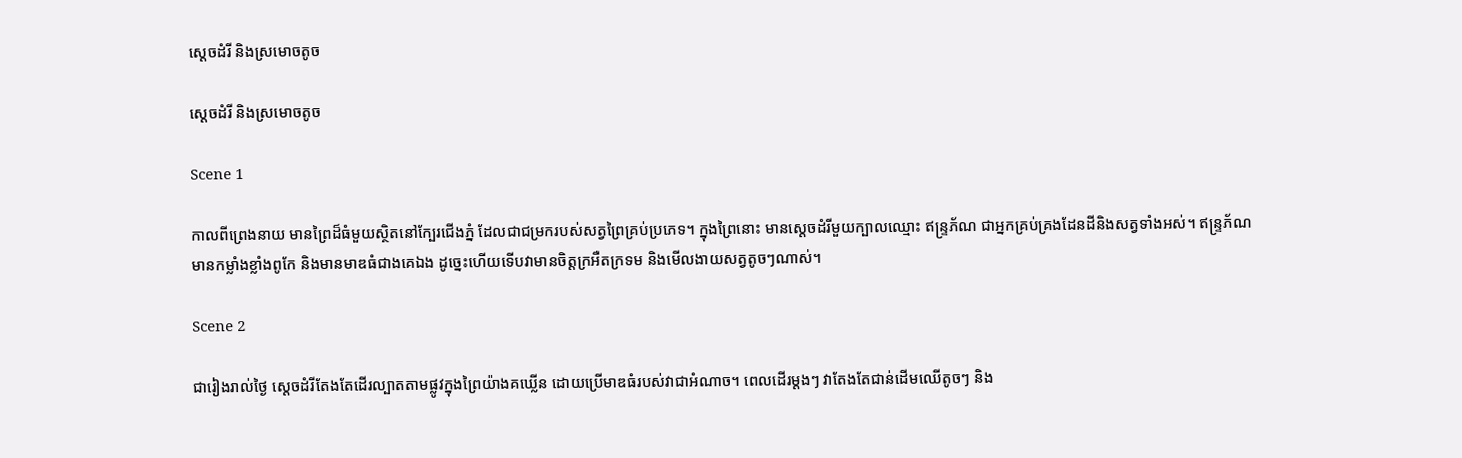ស្ដេចដំរី និងស្រមោចតូច

ស្ដេចដំរី និងស្រមោចតូច

Scene 1

កាលពីព្រេងនាយ មានព្រៃដ៏ធំមួយស្ថិតនៅក្បែរជើងភ្នំ ដែលជាជម្រករបស់សត្វព្រៃគ្រប់ប្រភេទ។ ក្នុងព្រៃនោះ មានស្ដេចដំរីមួយក្បាលឈ្មោះ ឥន្រ្ទភ័ណ ជាអ្នកគ្រប់គ្រងដែនដីនិងសត្វទាំងអស់។ ឥន្រ្ទភ័ណ មានកម្លាំងខ្លាំងពូកែ និងមានមាឌធំជាងគេឯង ដូច្នេះហើយទើបវាមានចិត្តក្រអឺតក្រទម និងមើលងាយសត្វតូចៗណាស់។

Scene 2

ជារៀងរាល់ថ្ងៃ ស្ដេចដំរីតែងតែដើរល្បាតតាមផ្លូវក្នុងព្រៃយ៉ាងគឃ្លើន ដោយប្រើមាឌធំរបស់វាជាអំណាច។ ពេលដើរម្តងៗ វាតែងតែជាន់ដើមឈើតូចៗ និង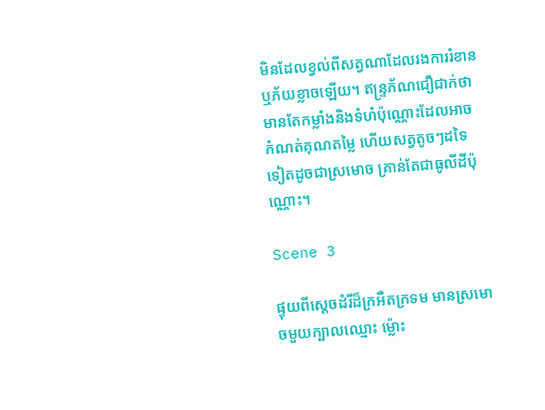មិនដែលខ្វល់ពីសត្វណាដែលរងការរំខាន ឬភ័យខ្លាចឡើយ។ ឥន្រ្ទភ័ណជឿជាក់ថា មានតែកម្លាំងនិងទំហំប៉ុណ្ណោះដែលអាចកំណត់គុណតម្លៃ ហើយសត្វតូចៗដទៃទៀតដូចជាស្រមោច គ្រាន់តែជាធូលីដីប៉ុណ្ណោះ។

Scene 3

ផ្ទុយពីស្ដេចដំរីដ៏ក្រអឺតក្រទម មានស្រមោចមួយក្បាលឈ្មោះ ម្ល៉ោះ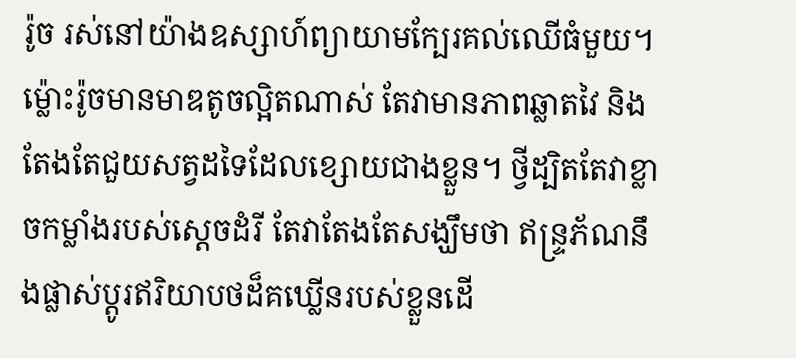រ៉ូច រស់នៅយ៉ាងឧស្សាហ៍ព្យាយាមក្បែរគល់ឈើធំមួយ។ ម្ល៉ោះរ៉ូចមានមាឌតូចល្អិតណាស់ តែវាមានភាពឆ្លាតវៃ និងតែងតែជួយសត្វដទៃដែលខ្សោយជាងខ្លួន។ ថ្វីដ្បិតតែវាខ្លាចកម្លាំងរបស់ស្ដេចដំរី តែវាតែងតែសង្ឃឹមថា ឥន្រ្ទភ័ណនឹងផ្លាស់ប្ដូរឥរិយាបថដ៏គឃ្លើនរបស់ខ្លួនដើ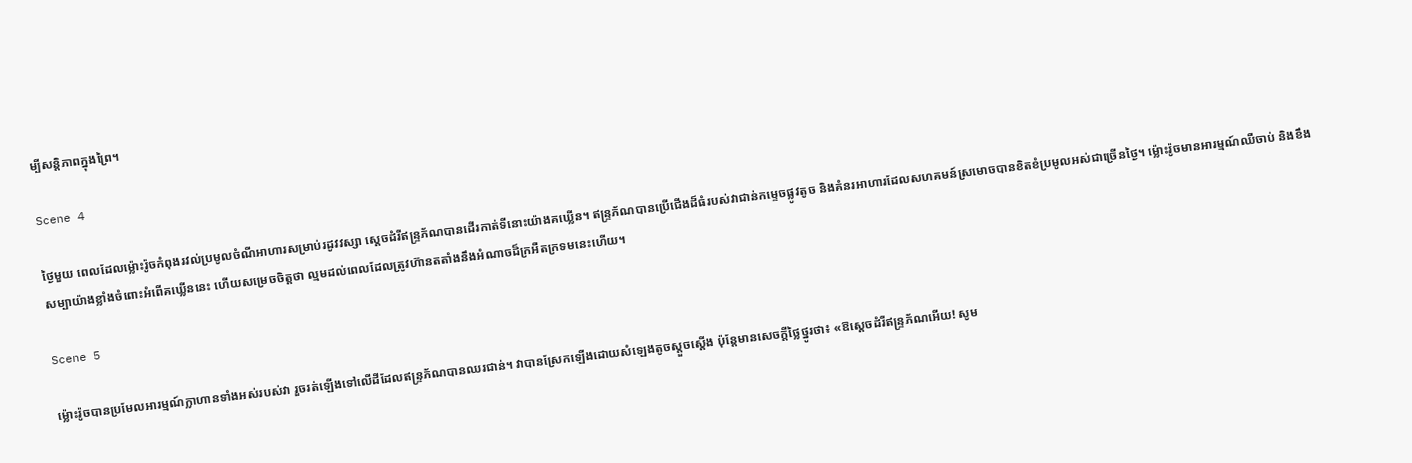ម្បីសន្តិភាពក្នុងព្រៃ។

Scene 4

ថ្ងៃមួយ ពេលដែលម្ល៉ោះរ៉ូចកំពុងរវល់ប្រមូលចំណីអាហារសម្រាប់រដូវវស្សា ស្ដេចដំរីឥន្រ្ទភ័ណបានដើរកាត់ទីនោះយ៉ាងគឃ្លើន។ ឥន្រ្ទភ័ណបានប្រើជើងដ៏ធំរបស់វាជាន់កម្ទេចផ្លូវតូច និងគំនរអាហារដែលសហគមន៍ស្រមោចបានខិតខំប្រមូលអស់ជាច្រើនថ្ងៃ។ ម្ល៉ោះរ៉ូចមានអារម្មណ៍ឈឺចាប់ និងខឹងសម្បាយ៉ាងខ្លាំងចំពោះអំពើគឃ្លើននេះ ហើយសម្រេចចិត្តថា ល្មមដល់ពេលដែលត្រូវហ៊ានតតាំងនឹងអំណាចដ៏ក្រអឺតក្រទមនេះហើយ។

Scene 5

ម្ល៉ោះរ៉ូចបានប្រមែលអារម្មណ៍ក្លាហានទាំងអស់របស់វា រួចរត់ឡើងទៅលើដីដែលឥន្រ្ទភ័ណបានឈរជាន់។ វាបានស្រែកឡើងដោយសំឡេងតូចស្ដួចស្ដើង ប៉ុន្តែមានសេចក្ដីថ្លៃថ្នូរថា៖ «ឱស្ដេចដំរីឥន្រ្ទភ័ណអើយ! សូម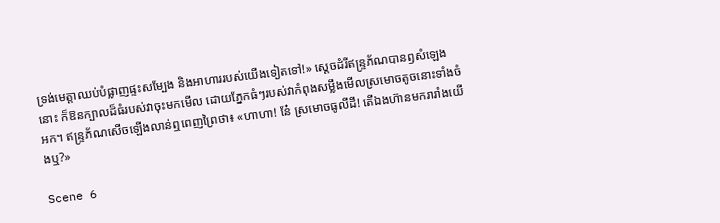ទ្រង់មេត្តាឈប់បំផ្លាញផ្ទះសម្បែង និងអាហាររបស់យើងទៀតទៅ!» ស្ដេចដំរីឥន្រ្ទភ័ណបានឭសំឡេងនោះ ក៏ឱនក្បាលដ៏ធំរបស់វាចុះមកមើល ដោយភ្នែកធំៗរបស់វាកំពុងសម្លឹងមើលស្រមោចតូចនោះទាំងចំអក។ ឥន្រ្ទភ័ណសើចឡើងលាន់ឮពេញព្រៃថា៖ «ហាហា! នែ៎ ស្រមោចធូលីដី! តើឯងហ៊ានមករារាំងយើងឬ?»

Scene 6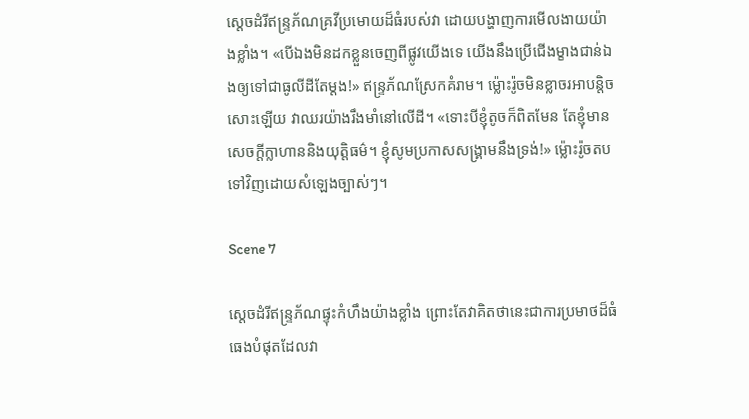ស្ដេចដំរីឥន្រ្ទភ័ណគ្រវីប្រមោយដ៏ធំរបស់វា ដោយបង្ហាញការមើលងាយយ៉ាងខ្លាំង។ «បើឯងមិនដកខ្លួនចេញពីផ្លូវយើងទេ យើងនឹងប្រើជើងម្ខាងជាន់ឯងឲ្យទៅជាធូលីដីតែម្ដង!» ឥន្រ្ទភ័ណស្រែកគំរាម។ ម្ល៉ោះរ៉ូចមិនខ្លាចរអាបន្តិចសោះឡើយ វាឈរយ៉ាងរឹងមាំនៅលើដី។ «ទោះបីខ្ញុំតូចក៏ពិតមែន តែខ្ញុំមានសេចក្ដីក្លាហាននិងយុត្តិធម៌។ ខ្ញុំសូមប្រកាសសង្រ្គាមនឹងទ្រង់!» ម្ល៉ោះរ៉ូចតបទៅវិញដោយសំឡេងច្បាស់ៗ។

Scene 7

ស្ដេចដំរីឥន្រ្ទភ័ណផ្ទុះកំហឹងយ៉ាងខ្លាំង ព្រោះតែវាគិតថានេះជាការប្រមាថដ៏ធំធេងបំផុតដែលវា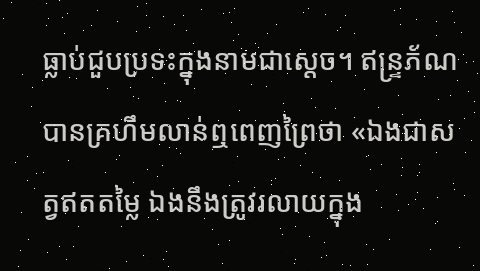ធ្លាប់ជួបប្រទះក្នុងនាមជាស្ដេច។ ឥន្រ្ទភ័ណបានគ្រហឹមលាន់ឮពេញព្រៃថា «ឯងជាសត្វឥតតម្លៃ ឯងនឹងត្រូវរលាយក្នុង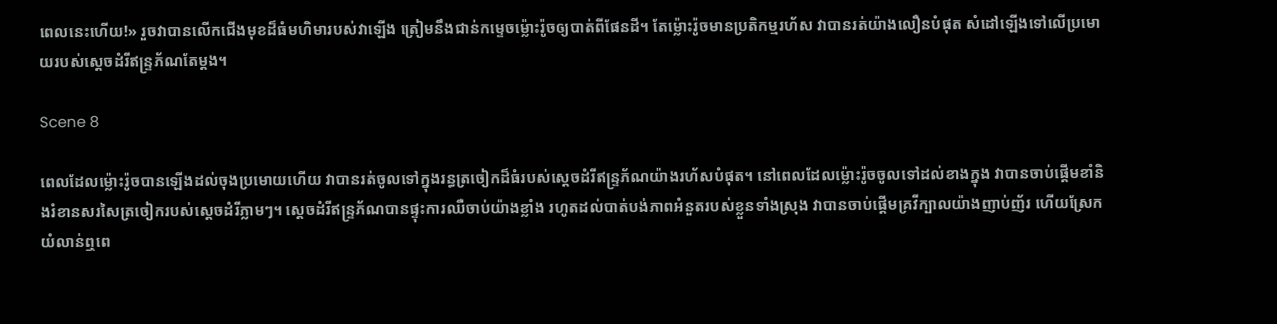ពេលនេះហើយ!» រួចវាបានលើកជើងមុខដ៏ធំមហិមារបស់វាឡើង ត្រៀមនឹងជាន់កម្ទេចម្ល៉ោះរ៉ូចឲ្យបាត់ពីផែនដី។ តែម្ល៉ោះរ៉ូចមានប្រតិកម្មរហ័ស វាបានរត់យ៉ាងលឿនបំផុត សំដៅឡើងទៅលើប្រមោយរបស់ស្ដេចដំរីឥន្រ្ទភ័ណតែម្តង។

Scene 8

ពេលដែលម្ល៉ោះរ៉ូចបានឡើងដល់ចុងប្រមោយហើយ វាបានរត់ចូលទៅក្នុងរន្ធត្រចៀកដ៏ធំរបស់ស្ដេចដំរីឥន្រ្ទភ័ណយ៉ាងរហ័សបំផុត។ នៅពេលដែលម្ល៉ោះរ៉ូចចូលទៅដល់ខាងក្នុង វាបានចាប់ផ្ដើមខាំនិងរំខានសរសៃត្រចៀករបស់ស្ដេចដំរីភ្លាមៗ។ ស្ដេចដំរីឥន្រ្ទភ័ណបានផ្ទុះការឈឺចាប់យ៉ាងខ្លាំង រហូតដល់បាត់បង់ភាពអំនួតរបស់ខ្លួនទាំងស្រុង វាបានចាប់ផ្ដើមគ្រវីក្បាលយ៉ាងញាប់ញ័រ ហើយស្រែកយំលាន់ឮពេ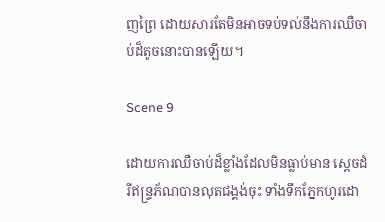ញព្រៃ ដោយសារតែមិនអាចទប់ទល់នឹងការឈឺចាប់ដ៏តូចនោះបានឡើយ។

Scene 9

ដោយការឈឺចាប់ដ៏ខ្លាំងដែលមិនធ្លាប់មាន ស្ដេចដំរីឥន្រ្ទភ័ណបានលុតជង្គង់ចុះ ទាំងទឹកភ្នែកហូរដោ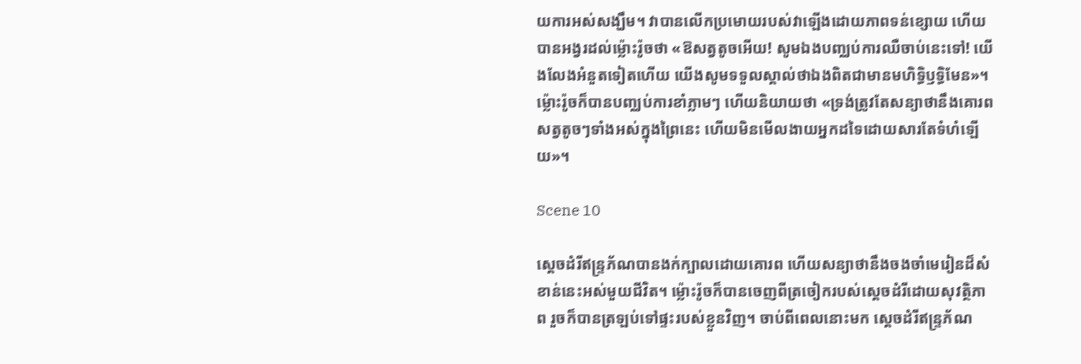យការអស់សង្ឃឹម។ វាបានលើកប្រមោយរបស់វាឡើងដោយភាពទន់ខ្សោយ ហើយបានអង្វរដល់ម្ល៉ោះរ៉ូចថា «ឱសត្វតូចអើយ! សូមឯងបញ្ឈប់ការឈឺចាប់នេះទៅ! យើងលែងអំនួតទៀតហើយ យើងសូមទទួលស្គាល់ថាឯងពិតជាមានមហិទ្ធិឫទ្ធិមែន»។ ម្ល៉ោះរ៉ូចក៏បានបញ្ឈប់ការខាំភ្លាមៗ ហើយនិយាយថា «ទ្រង់ត្រូវតែសន្យាថានឹងគោរពសត្វតូចៗទាំងអស់ក្នុងព្រៃនេះ ហើយមិនមើលងាយអ្នកដទៃដោយសារតែទំហំឡើយ»។

Scene 10

ស្ដេចដំរីឥន្រ្ទភ័ណបានងក់ក្បាលដោយគោរព ហើយសន្យាថានឹងចងចាំមេរៀនដ៏សំខាន់នេះអស់មួយជីវិត។ ម្ល៉ោះរ៉ូចក៏បានចេញពីត្រចៀករបស់ស្ដេចដំរីដោយសុវត្ថិភាព រួចក៏បានត្រឡប់ទៅផ្ទះរបស់ខ្លួនវិញ។ ចាប់ពីពេលនោះមក ស្ដេចដំរីឥន្រ្ទភ័ណ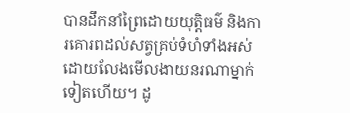បានដឹកនាំព្រៃដោយយុត្តិធម៌ និងការគោរពដល់សត្វគ្រប់ទំហំទាំងអស់ ដោយលែងមើលងាយនរណាម្នាក់ទៀតហើយ។ ដូ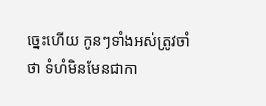ច្នេះហើយ កូនៗទាំងអស់ត្រូវចាំថា ទំហំមិនមែនជាកា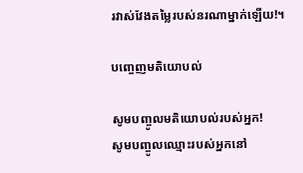រវាស់វែងតម្លៃរបស់នរណាម្នាក់ឡើយ!។

បញ្ចេញមតិយោបល់

សូមបញ្ចូលមតិយោបល់របស់អ្នក!
សូមបញ្ចូលឈ្មោះរបស់អ្នកនៅ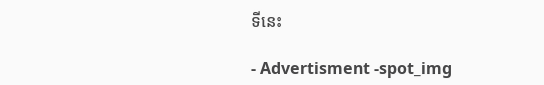ទីនេះ

- Advertisment -spot_img